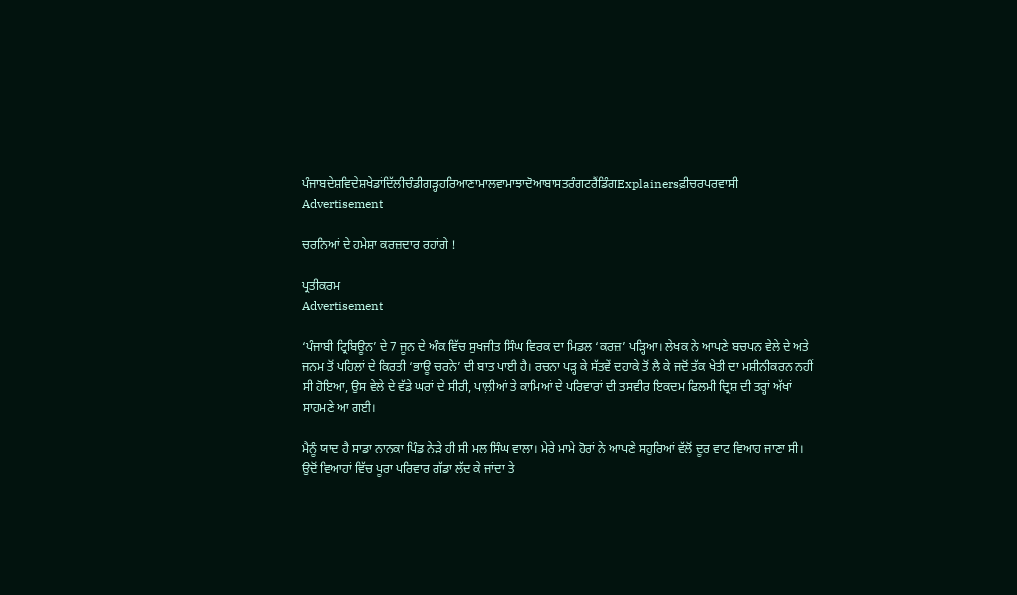ਪੰਜਾਬਦੇਸ਼ਵਿਦੇਸ਼ਖੇਡਾਂਦਿੱਲੀਚੰਡੀਗੜ੍ਹਹਰਿਆਣਾਮਾਲਵਾਮਾਝਾਦੋਆਬਾਸਤਰੰਗਟਰੈਂਡਿੰਗExplainersਫ਼ੀਚਰਪਰਵਾਸੀ
Advertisement

ਚਰਨਿਆਂ ਦੇ ਹਮੇਸ਼ਾ ਕਰਜ਼ਦਾਰ ਰਹਾਂਗੇ !

ਪ੍ਰਤੀਕਰਮ
Advertisement

‘ਪੰਜਾਬੀ ਟ੍ਰਿਬਿਊਨ’ ਦੇ 7 ਜੂਨ ਦੇ ਅੰਕ ਵਿੱਚ ਸੁਖਜੀਤ ਸਿੰਘ ਵਿਰਕ ਦਾ ਮਿਡਲ ‘ਕਰਜ਼’ ਪੜ੍ਹਿਆ। ਲੇਖਕ ਨੇ ਆਪਣੇ ਬਚਪਨ ਵੇਲੇ ਦੇ ਅਤੇ ਜਨਮ ਤੋਂ ਪਹਿਲਾਂ ਦੇ ਕਿਰਤੀ ‘ਭਾਊ ਚਰਨੇ’ ਦੀ ਬਾਤ ਪਾਈ ਹੈ। ਰਚਨਾ ਪੜ੍ਹ ਕੇ ਸੱਤਵੇਂ ਦਹਾਕੇ ਤੋਂ ਲੈ ਕੇ ਜਦੋਂ ਤੱਕ ਖੇਤੀ ਦਾ ਮਸ਼ੀਨੀਕਰਨ ਨਹੀਂ ਸੀ ਹੋਇਆ, ਉਸ ਵੇਲੇ ਦੇ ਵੱਡੇ ਘਰਾਂ ਦੇ ਸੀਰੀ, ਪਾਲ਼ੀਆਂ ਤੇ ਕਾਮਿਆਂ ਦੇ ਪਰਿਵਾਰਾਂ ਦੀ ਤਸਵੀਰ ਇਕਦਮ ਫਿਲਮੀ ਦ੍ਰਿਸ਼ ਦੀ ਤਰ੍ਹਾਂ ਅੱਖਾਂ ਸਾਹਮਣੇ ਆ ਗਈ।

ਮੈਨੂੰ ਯਾਦ ਹੈ ਸਾਡਾ ਨਾਨਕਾ ਪਿੰਡ ਨੇੜੇ ਹੀ ਸੀ ਮਲ ਸਿੰਘ ਵਾਲਾ। ਮੇਰੇ ਮਾਮੇ ਹੋਰਾਂ ਨੇ ਆਪਣੇ ਸਹੁਰਿਆਂ ਵੱਲੋਂ ਦੂਰ ਵਾਟ ਵਿਆਹ ਜਾਣਾ ਸੀ। ਉਦੋਂ ਵਿਆਹਾਂ ਵਿੱਚ ਪੂਰਾ ਪਰਿਵਾਰ ਗੱਡਾ ਲੱਦ ਕੇ ਜਾਂਦਾ ਤੇ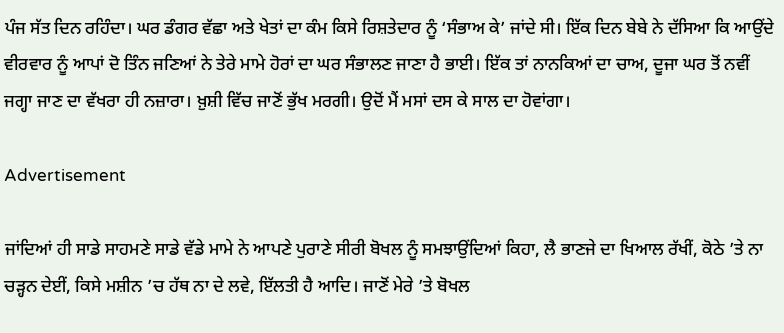ਪੰਜ ਸੱਤ ਦਿਨ ਰਹਿੰਦਾ। ਘਰ ਡੰਗਰ ਵੱਛਾ ਅਤੇ ਖੇਤਾਂ ਦਾ ਕੰਮ ਕਿਸੇ ਰਿਸ਼ਤੇਦਾਰ ਨੂੰ ‘ਸੰਭਾਅ ਕੇ’ ਜਾਂਦੇ ਸੀ। ਇੱਕ ਦਿਨ ਬੇਬੇ ਨੇ ਦੱਸਿਆ ਕਿ ਆਉਂਦੇ ਵੀਰਵਾਰ ਨੂੰ ਆਪਾਂ ਦੋ ਤਿੰਨ ਜਣਿਆਂ ਨੇ ਤੇਰੇ ਮਾਮੇ ਹੋਰਾਂ ਦਾ ਘਰ ਸੰਭਾਲਣ ਜਾਣਾ ਹੈ ਭਾਈ। ਇੱਕ ਤਾਂ ਨਾਨਕਿਆਂ ਦਾ ਚਾਅ, ਦੂਜਾ ਘਰ ਤੋਂ ਨਵੀਂ ਜਗ੍ਹਾ ਜਾਣ ਦਾ ਵੱਖਰਾ ਹੀ ਨਜ਼ਾਰਾ। ਖ਼ੁਸ਼ੀ ਵਿੱਚ ਜਾਣੋਂ ਭੁੱਖ ਮਰਗੀ। ਉਦੋਂ ਮੈਂ ਮਸਾਂ ਦਸ ਕੇ ਸਾਲ ਦਾ ਹੋਵਾਂਗਾ।

Advertisement

ਜਾਂਦਿਆਂ ਹੀ ਸਾਡੇ ਸਾਹਮਣੇ ਸਾਡੇ ਵੱਡੇ ਮਾਮੇ ਨੇ ਆਪਣੇ ਪੁਰਾਣੇ ਸੀਰੀ ਬੋਖਲ ਨੂੰ ਸਮਝਾਉਂਦਿਆਂ ਕਿਹਾ, ਲੈ ਭਾਣਜੇ ਦਾ ਖਿਆਲ ਰੱਖੀਂ, ਕੋਠੇ ’ਤੇ ਨਾ ਚੜ੍ਹਨ ਦੇਈਂ, ਕਿਸੇ ਮਸ਼ੀਨ ’ਚ ਹੱਥ ਨਾ ਦੇ ਲਵੇ, ਇੱਲਤੀ ਹੈ ਆਦਿ। ਜਾਣੋਂ ਮੇਰੇ ’ਤੇ ਬੋਖਲ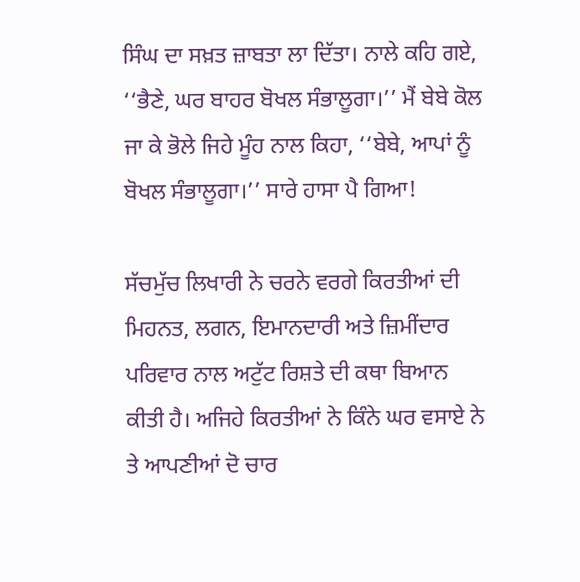ਸਿੰਘ ਦਾ ਸਖ਼ਤ ਜ਼ਾਬਤਾ ਲਾ ਦਿੱਤਾ। ਨਾਲੇ ਕਹਿ ਗਏ, ‘‘ਭੈਣੇ, ਘਰ ਬਾਹਰ ਬੋਖਲ ਸੰਭਾਲੂਗਾ।’’ ਮੈਂ ਬੇਬੇ ਕੋਲ ਜਾ ਕੇ ਭੋਲੇ ਜਿਹੇ ਮੂੰਹ ਨਾਲ ਕਿਹਾ, ‘‘ਬੇਬੇ, ਆਪਾਂ ਨੂੰ ਬੋਖਲ ਸੰਭਾਲੂਗਾ।’’ ਸਾਰੇ ਹਾਸਾ ਪੈ ਗਿਆ!

ਸੱਚਮੁੱਚ ਲਿਖਾਰੀ ਨੇ ਚਰਨੇ ਵਰਗੇ ਕਿਰਤੀਆਂ ਦੀ ਮਿਹਨਤ, ਲਗਨ, ਇਮਾਨਦਾਰੀ ਅਤੇ ਜ਼ਿਮੀਂਦਾਰ ਪਰਿਵਾਰ ਨਾਲ ਅਟੁੱਟ ਰਿਸ਼ਤੇ ਦੀ ਕਥਾ ਬਿਆਨ ਕੀਤੀ ਹੈ। ਅਜਿਹੇ ਕਿਰਤੀਆਂ ਨੇ ਕਿੰਨੇ ਘਰ ਵਸਾਏ ਨੇ ਤੇ ਆਪਣੀਆਂ ਦੋ ਚਾਰ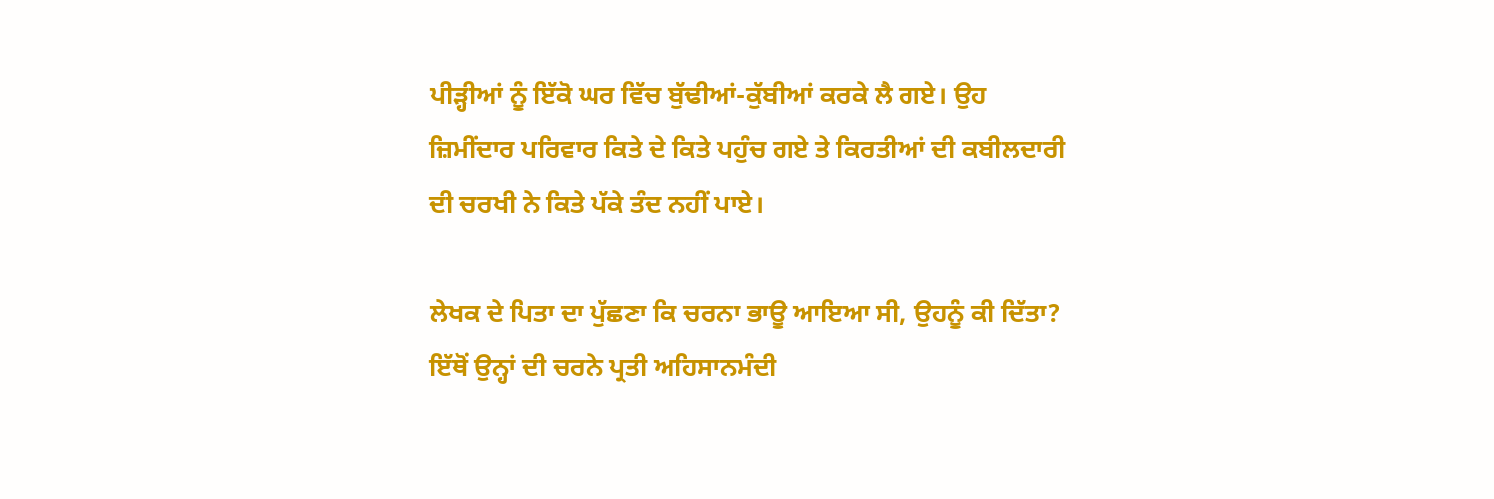ਪੀੜ੍ਹੀਆਂ ਨੂੰ ਇੱਕੋ ਘਰ ਵਿੱਚ ਬੁੱਢੀਆਂ-ਕੁੱਬੀਆਂ ਕਰਕੇ ਲੈ ਗਏ। ਉਹ ਜ਼ਿਮੀਂਦਾਰ ਪਰਿਵਾਰ ਕਿਤੇ ਦੇ ਕਿਤੇ ਪਹੁੰਚ ਗਏ ਤੇ ਕਿਰਤੀਆਂ ਦੀ ਕਬੀਲਦਾਰੀ ਦੀ ਚਰਖੀ ਨੇ ਕਿਤੇ ਪੱਕੇ ਤੰਦ ਨਹੀਂ ਪਾਏ।

ਲੇਖਕ ਦੇ ਪਿਤਾ ਦਾ ਪੁੱਛਣਾ ਕਿ ਚਰਨਾ ਭਾਊ ਆਇਆ ਸੀ, ਉਹਨੂੰ ਕੀ ਦਿੱਤਾ? ਇੱਥੋਂ ਉਨ੍ਹਾਂ ਦੀ ਚਰਨੇ ਪ੍ਰਤੀ ਅਹਿਸਾਨਮੰਦੀ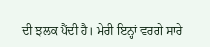ਦੀ ਝਲਕ ਪੈਂਦੀ ਹੈ। ਮੇਰੀ ਇਨ੍ਹਾਂ ਵਰਗੇ ਸਾਰੇ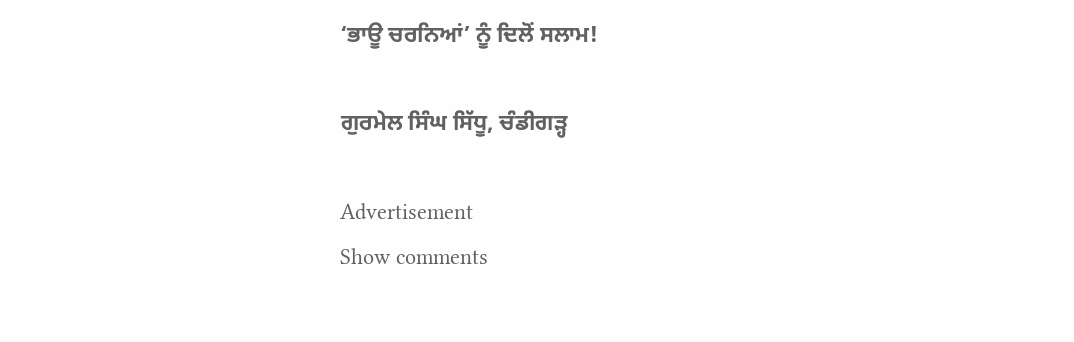‘ਭਾਊ ਚਰਨਿਆਂ’ ਨੂੰ ਦਿਲੋਂ ਸਲਾਮ!

ਗੁਰਮੇਲ ਸਿੰਘ ਸਿੱਧੂ, ਚੰਡੀਗੜ੍ਹ

Advertisement
Show comments